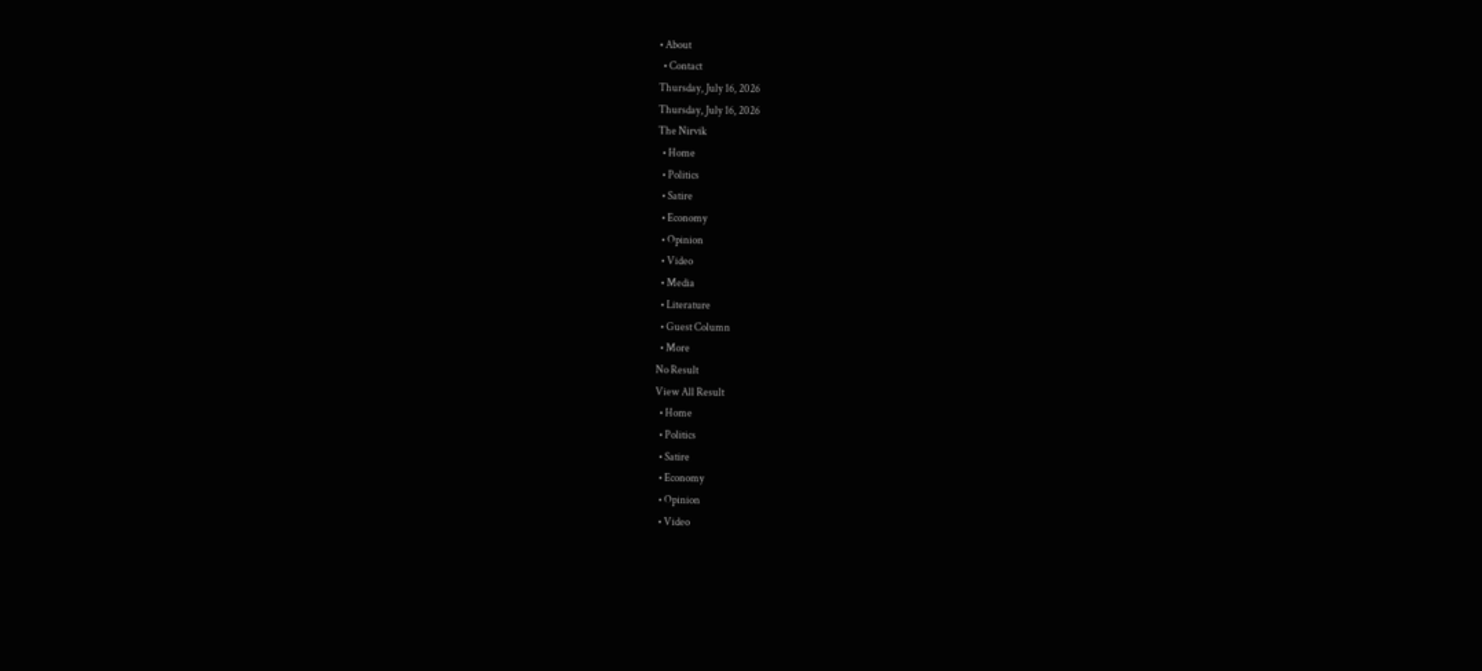• About
  • Contact
Thursday, July 16, 2026
Thursday, July 16, 2026
The Nirvik
  • Home
  • Politics
  • Satire
  • Economy
  • Opinion
  • Video
  • Media
  • Literature
  • Guest Column
  • More
No Result
View All Result
  • Home
  • Politics
  • Satire
  • Economy
  • Opinion
  • Video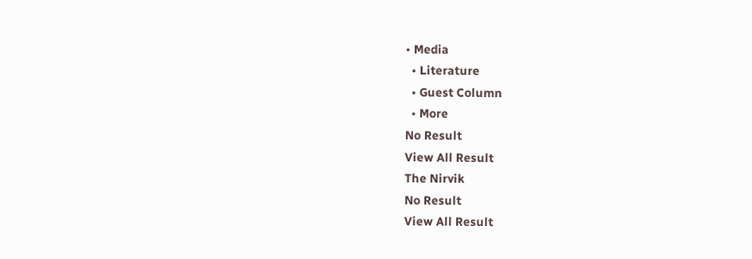• Media
  • Literature
  • Guest Column
  • More
No Result
View All Result
The Nirvik
No Result
View All Result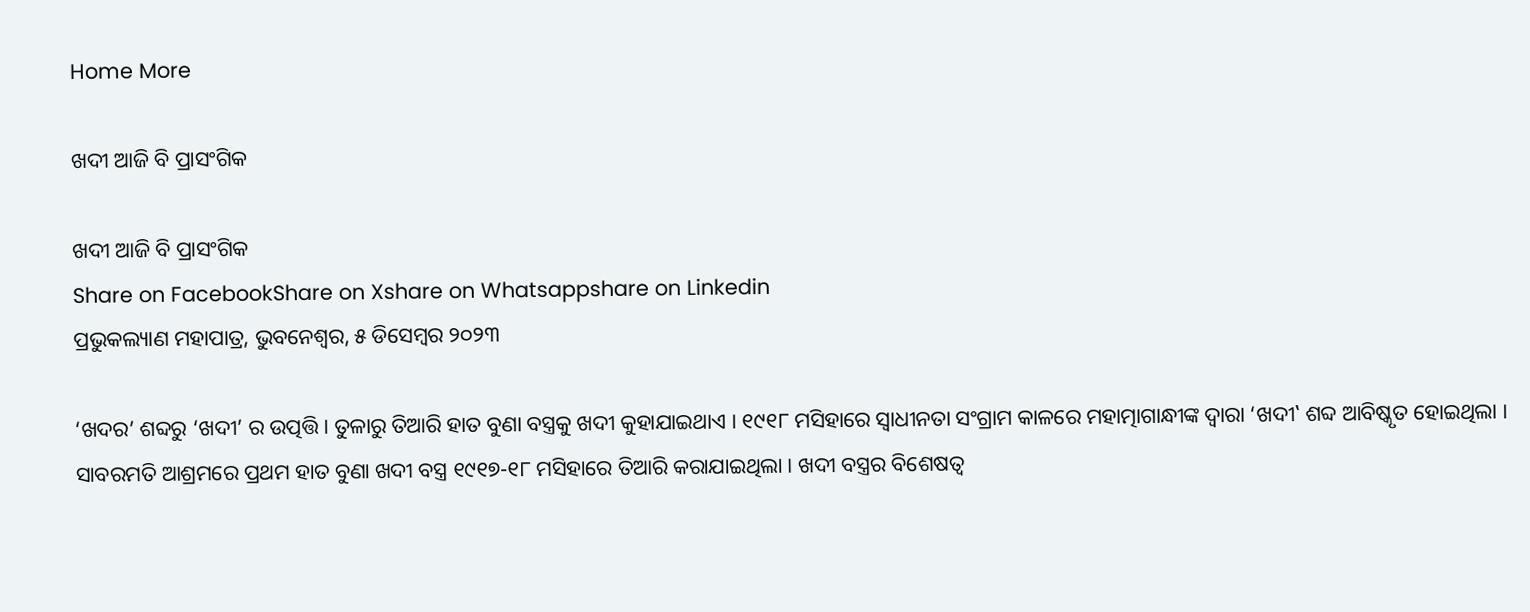Home More

ଖଦୀ ଆଜି ବି ପ୍ରାସଂଗିକ

ଖଦୀ ଆଜି ବି ପ୍ରାସଂଗିକ
Share on FacebookShare on Xshare on Whatsappshare on Linkedin
ପ୍ରଭୁକଲ୍ୟାଣ ମହାପାତ୍ର, ଭୁବନେଶ୍ୱର, ୫ ଡିସେମ୍ବର ୨୦୨୩

‘ଖଦର’ ଶବ୍ଦରୁ ‘ଖଦୀ’ ର ଉତ୍ପତ୍ତି । ତୁଳାରୁ ତିଆରି ହାତ ବୁଣା ବସ୍ତ୍ରକୁ ଖଦୀ କୁହାଯାଇଥାଏ । ୧୯୧୮ ମସିହାରେ ସ୍ୱାଧୀନତା ସଂଗ୍ରାମ କାଳରେ ମହାତ୍ମାଗାନ୍ଧୀଙ୍କ ଦ୍ୱାରା ‘ଖଦୀ‛ ଶବ୍ଦ ଆବିଷ୍କୃତ ହୋଇଥିଲା । ସାବରମତି ଆଶ୍ରମରେ ପ୍ରଥମ ହାତ ବୁଣା ଖଦୀ ବସ୍ତ୍ର ୧୯୧୭-୧୮ ମସିହାରେ ତିଆରି କରାଯାଇଥିଲା । ଖଦୀ ବସ୍ତ୍ରର ବିଶେଷତ୍ୱ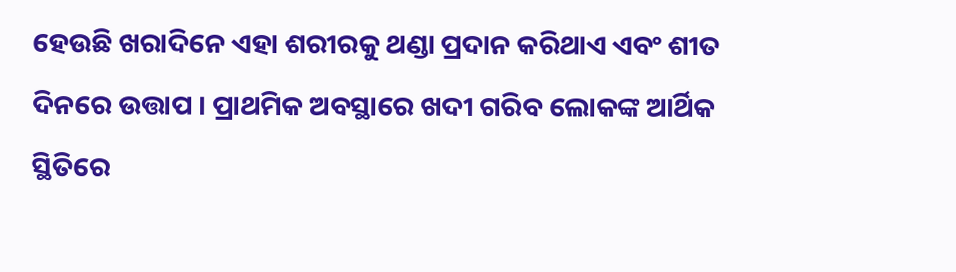ହେଉଛି ଖରାଦିନେ ଏହା ଶରୀରକୁ ଥଣ୍ଡା ପ୍ରଦାନ କରିଥାଏ ଏବଂ ଶୀତ ଦିନରେ ଉତ୍ତାପ । ପ୍ରାଥମିକ ଅବସ୍ଥାରେ ଖଦୀ ଗରିବ ଲୋକଙ୍କ ଆର୍ଥିକ ସ୍ଥିତିରେ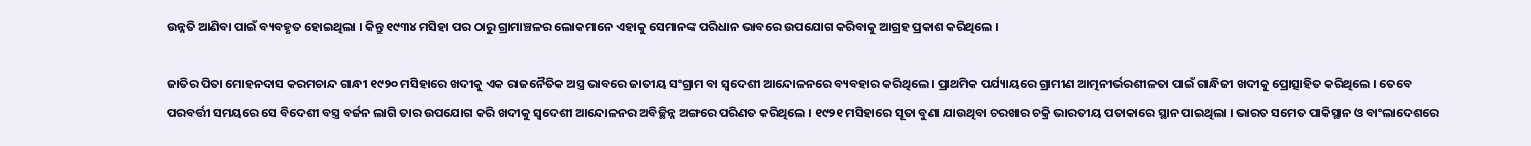ଉନ୍ନତି ଆଣିବା ପାଇଁ ବ୍ୟବହୃତ ହୋଇଥିଲା । କିନ୍ତୁ ୧୯୩୪ ମସିହା ପର ଠାରୁ ଗ୍ରାମାଞ୍ଚଳର ଲୋକମାନେ ଏହାକୁ ସେମାନଙ୍କ ପରିଧାନ ଭାବରେ ଉପଯୋଗ କରିବାକୁ ଆଗ୍ରହ ପ୍ରକାଶ କରିଥିଲେ ।

ଜାତିର ପିତା ମୋହନଦାସ କରମଚାନ୍ଦ ଗାନ୍ଧୀ ୧୯୨୦ ମସିହାରେ ଖଦୀକୁ ଏକ ରାଜନୈତିକ ଅସ୍ତ୍ର ଭାବରେ ଜାତୀୟ ସଂଗ୍ରାମ ବା ସ୍ୱଦେଶୀ ଆନ୍ଦୋଳନରେ ବ୍ୟବହାର କରିଥିଲେ । ପ୍ରାଥମିକ ପର୍ଯ୍ୟାୟରେ ଗ୍ରାମୀଣ ଆତ୍ମନୀର୍ଭରଶୀଳତା ପାଇଁ ଗାନ୍ଧିଜୀ ଖଦୀକୁ ପ୍ରୋତ୍ସାହିତ କରିଥିଲେ । ତେବେ ପରବର୍ତ୍ତୀ ସମୟରେ ସେ ବିଦେଶୀ ବସ୍ତ୍ର ବର୍ଜନ ଲାଗି ତାର ଉପଯୋଗ କରି ଖଦୀକୁ ସ୍ୱଦେଶୀ ଆନ୍ଦୋଳନର ଅବିଚ୍ଛିନ୍ନ ଅଙ୍ଗରେ ପରିଣତ କରିଥିଲେ । ୧୯୨୧ ମସିହାରେ ସୂତା ବୁଣା ଯାଉଥିବା ଚରଖାର ଚକ୍ରି ଭାରତୀୟ ପତାକାରେ ସ୍ଥାନ ପାଇଥିଲା । ଭାରତ ସମେତ ପାକିସ୍ଥାନ ଓ ବାଂଲାଦେଶରେ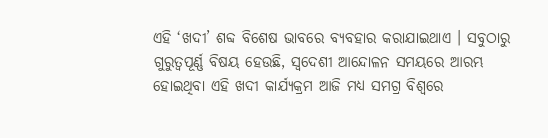ଏହି ‘ଖଦୀ’ ଶବ୍ଦ ବିଶେଷ ଭାବରେ ବ୍ୟବହାର କରାଯାଇଥାଏ । ସବୁଠାରୁ ଗୁରୁତ୍ୱପୂର୍ଣ୍ଣ ବିଷୟ ହେଉଛି, ସ୍ୱଦେଶୀ ଆନ୍ଦୋଳନ ସମୟରେ ଆରମ୍ଭ ହୋଇଥିବା ଏହି ଖଦୀ କାର୍ଯ୍ୟକ୍ରମ ଆଜି ମଧ୍ୟ ସମଗ୍ର ବିଶ୍ୱରେ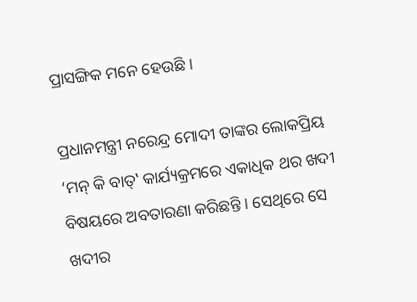ପ୍ରାସଙ୍ଗିକ ମନେ ହେଉଛି ।

ପ୍ରଧାନମନ୍ତ୍ରୀ ନରେନ୍ଦ୍ର ମୋଦୀ ତାଙ୍କର ଲୋକପ୍ରିୟ ‘ମନ୍ କି ବାତ୍‌‛ କାର୍ଯ୍ୟକ୍ରମରେ ଏକାଧିକ ଥର ଖଦୀ ବିଷୟରେ ଅବତାରଣା କରିଛନ୍ତି । ସେଥିରେ ସେ ଖଦୀର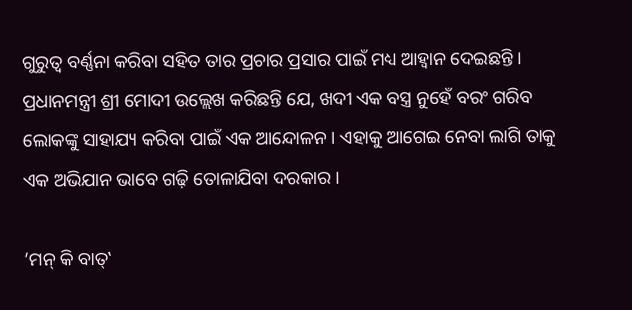ଗୁରୁତ୍ୱ ବର୍ଣ୍ଣନା କରିବା ସହିତ ତାର ପ୍ରଚାର ପ୍ରସାର ପାଇଁ ମଧ୍ୟ ଆହ୍ୱାନ ଦେଇଛନ୍ତି । ପ୍ରଧାନମନ୍ତ୍ରୀ ଶ୍ରୀ ମୋଦୀ ଉଲ୍ଲେଖ କରିଛନ୍ତି ଯେ, ଖଦୀ ଏକ ବସ୍ତ୍ର ନୁହେଁ ବରଂ ଗରିବ ଲୋକଙ୍କୁ ସାହାଯ୍ୟ କରିବା ପାଇଁ ଏକ ଆନ୍ଦୋଳନ । ଏହାକୁ ଆଗେଇ ନେବା ଲାଗି ତାକୁ ଏକ ଅଭିଯାନ ଭାବେ ଗଢ଼ି ତୋଳାଯିବା ଦରକାର ।

‘ମନ୍ କି ବାତ୍‌‛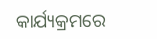କାର୍ଯ୍ୟକ୍ରମରେ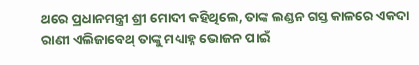ଥରେ ପ୍ରଧାନମନ୍ତ୍ରୀ ଶ୍ରୀ ମୋଦୀ କହିଥିଲେ, ତାଙ୍କ ଲଣ୍ଡନ ଗସ୍ତ କାଳରେ ଏକଦା ରାଣୀ ଏଲିଜାବେଥ୍ ତାଙ୍କୁ ମଧ୍ୟାହ୍ନ ଭୋଜନ ପାଇଁ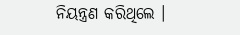ନିୟନ୍ତ୍ରଣ କରିଥିଲେ ।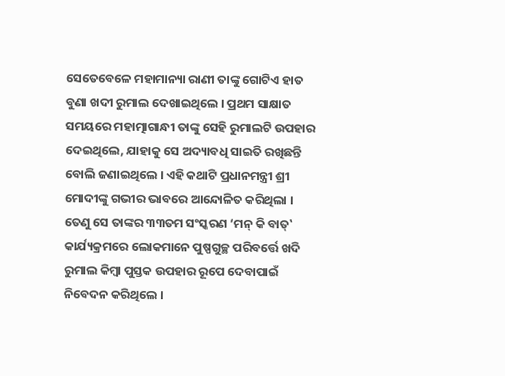ସେତେବେଳେ ମହାମାନ୍ୟା ରାଣୀ ତାଙ୍କୁ ଗୋଟିଏ ହାତ ବୁଣା ଖଦୀ ରୁମାଲ ଦେଖାଇଥିଲେ । ପ୍ରଥମ ସାକ୍ଷାତ ସମୟରେ ମହାତ୍ମାଗାନ୍ଧୀ ତାଙ୍କୁ ସେହି ରୁମାଲଟି ଉପହାର ଦେଇଥିଲେ, ଯାହାକୁ ସେ ଅଦ୍ୟାବଧି ସାଇତି ରଖିଛନ୍ତି ବୋଲି ଜଣାଇଥିଲେ । ଏହି କଥାଟି ପ୍ରଧାନମନ୍ତ୍ରୀ ଶ୍ରୀ ମୋଦୀଙ୍କୁ ଗଭୀର ଭାବରେ ଆନ୍ଦୋଳିତ କରିଥିଲା । ତେଣୁ ସେ ତାଙ୍କର ୩୩ତମ ସଂସ୍କରଣ ‘ମନ୍ କି ବାତ୍‌‛ କାର୍ଯ୍ୟକ୍ରମରେ ଲୋକମାନେ ପୁଷ୍ପଗୁଚ୍ଛ ପରିବର୍ତ୍ତେ ଖଦି ରୁମାଲ କିମ୍ବା ପୁସ୍ତକ ଉପହାର ରୂପେ ଦେବାପାଇଁ ନିବେଦନ କରିଥିଲେ ।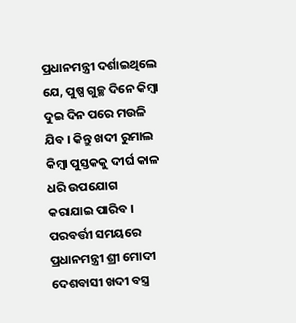ପ୍ରଧାନମନ୍ତ୍ରୀ ଦର୍ଶାଇଥିଲେ ଯେ, ପୁଷ୍ପ ଗୁଚ୍ଛ ଦିନେ କିମ୍ବା ଦୁଇ ଦିନ ପରେ ମଉଳି ଯିବ । କିନ୍ତୁ ଖଦୀ ରୁମାଲ କିମ୍ବା ପୁସ୍ତକକୁ ଦୀର୍ଘ କାଳ ଧରି ଉପଯୋଗ କରାଯାଇ ପାରିବ । ପରବର୍ତ୍ତୀ ସମୟରେ ପ୍ରଧାନମନ୍ତ୍ରୀ ଶ୍ରୀ ମୋଦୀ ଦେଶବାସୀ ଖଦୀ ବସ୍ତ୍ର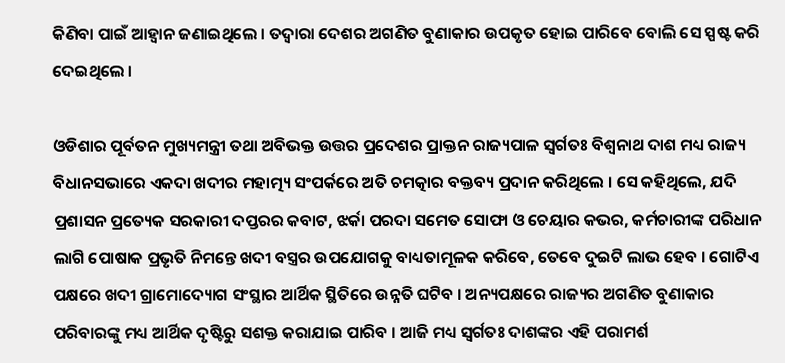କିଣିବା ପାଇଁ ଆହ୍ୱାନ ଜଣାଇଥିଲେ । ତଦ୍ୱାରା ଦେଶର ଅଗଣିତ ବୁଣାକାର ଉପକୃତ ହୋଇ ପାରିବେ ବୋଲି ସେ ସ୍ପଷ୍ଟ କରି ଦେଇଥିଲେ ।

ଓଡିଶାର ପୂର୍ବତନ ମୁଖ୍ୟମନ୍ତ୍ରୀ ତଥା ଅବିଭକ୍ତ ଉତ୍ତର ପ୍ରଦେଶର ପ୍ରାକ୍ତନ ରାଜ୍ୟପାଳ ସ୍ୱର୍ଗତଃ ବିଶ୍ୱନାଥ ଦାଶ ମଧ୍ୟ ରାଜ୍ୟ ବିଧାନସଭାରେ ଏକଦା ଖଦୀର ମହାତ୍ମ୍ୟ ସଂପର୍କରେ ଅତି ଚମତ୍କାର ବକ୍ତବ୍ୟ ପ୍ରଦାନ କରିଥିଲେ । ସେ କହିଥିଲେ, ଯଦି ପ୍ରଶାସନ ପ୍ରତ୍ୟେକ ସରକାରୀ ଦପ୍ତରର କବାଟ, ଝର୍କା ପରଦା ସମେତ ସୋଫା ଓ ଚେୟାର କଭର, କର୍ମଚାରୀଙ୍କ ପରିଧାନ ଲାଗି ପୋଷାକ ପ୍ରଭୃତି ନିମନ୍ତେ ଖଦୀ ବସ୍ତ୍ରର ଉପଯୋଗକୁ ବାଧ୍ୟତାମୂଳକ କରିବେ, ତେବେ ଦୁଇଟି ଲାଭ ହେବ । ଗୋଟିଏ ପକ୍ଷରେ ଖଦୀ ଗ୍ରାମୋଦ୍ୟୋଗ ସଂସ୍ଥାର ଆର୍ଥିକ ସ୍ଥିତିରେ ଉନ୍ନତି ଘଟିବ । ଅନ୍ୟପକ୍ଷରେ ରାଜ୍ୟର ଅଗଣିତ ବୁଣାକାର ପରିବାରଙ୍କୁ ମଧ୍ୟ ଆର୍ଥିକ ଦୃଷ୍ଟିରୁ ସଶକ୍ତ କରାଯାଇ ପାରିବ । ଆଜି ମଧ୍ୟ ସ୍ୱର୍ଗତଃ ଦାଶଙ୍କର ଏହି ପରାମର୍ଶ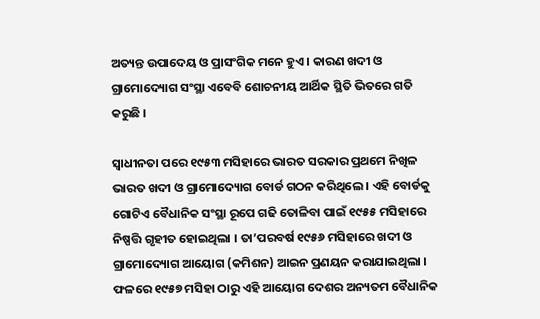ଅତ୍ୟନ୍ତ ଉପାଦେୟ ଓ ପ୍ରାସଂଗିକ ମନେ ହୁଏ । କାରଣ ଖଦୀ ଓ ଗ୍ରାମୋଦ୍ୟୋଗ ସଂସ୍ଥା ଏବେବି ଶୋଚନୀୟ ଆର୍ଥିକ ସ୍ଥିତି ଭିତରେ ଗତି କରୁଛି ।

ସ୍ୱାଧୀନତା ପରେ ୧୯୫୩ ମସିହାରେ ଭାରତ ସରକାର ପ୍ରଥମେ ନିଖିଳ ଭାରତ ଖଦୀ ଓ ଗ୍ରାମୋଦ୍ୟୋଗ ବୋର୍ଡ ଗଠନ କରିଥିଲେ । ଏହି ବୋର୍ଡକୁ ଗୋଟିଏ ବୈଧାନିକ ସଂସ୍ଥା ରୂପେ ଗଢି ତୋଳିବା ପାଇଁ ୧୯୫୫ ମସିହାରେ ନିଷ୍ପତ୍ତି ଗୃହୀତ ହୋଇଥିଲା । ତା’ପରବର୍ଷ ୧୯୫୬ ମସିହାରେ ଖଦୀ ଓ ଗ୍ରାମୋଦ୍ୟୋଗ ଆୟୋଗ (କମିଶନ) ଆଇନ ପ୍ରଣୟନ କରାଯାଇଥିଲା । ଫଳରେ ୧୯୫୭ ମସିହା ଠାରୁ ଏହି ଆୟୋଗ ଦେଶର ଅନ୍ୟତମ ବୈଧାନିକ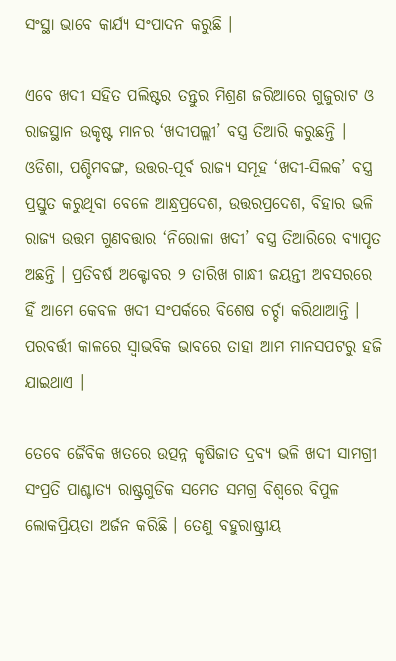ସଂସ୍ଥା ଭାବେ କାର୍ଯ୍ୟ ସଂପାଦନ କରୁଛି ।

ଏବେ ଖଦୀ ସହିତ ପଲିଷ୍ଟର ତନ୍ତୁର ମିଶ୍ରଣ ଜରିଆରେ ଗୁଜୁରାଟ ଓ ରାଜସ୍ଥାନ ଉକୃଷ୍ଟ ମାନର ‘ଖଦୀପଲ୍ଲୀ’ ବସ୍ତ୍ର ତିଆରି କରୁଛନ୍ତି । ଓଡିଶା, ପଶ୍ଚିମବଙ୍ଗ, ଉତ୍ତର-ପୂର୍ବ ରାଜ୍ୟ ସମୂହ ‘ଖଦୀ-ସିଲକ’ ବସ୍ତ୍ର ପ୍ରସ୍ତୁତ କରୁଥିବା ବେଳେ ଆନ୍ଧ୍ରପ୍ରଦେଶ, ଉତ୍ତରପ୍ରଦେଶ, ବିହାର ଭଳି ରାଜ୍ୟ ଉତ୍ତମ ଗୁଣବତ୍ତାର ‘ନିରୋଳା ଖଦୀ’ ବସ୍ତ୍ର ତିଆରିରେ ବ୍ୟାପୃତ ଅଛନ୍ତି । ପ୍ରତିବର୍ଷ ଅକ୍ଟୋବର ୨ ତାରିଖ ଗାନ୍ଧୀ ଜୟନ୍ତୀ ଅବସରରେ ହିଁ ଆମେ କେବଳ ଖଦୀ ସଂପର୍କରେ ବିଶେଷ ଚର୍ଚ୍ଚା କରିଥାଆନ୍ତି । ପରବର୍ତ୍ତୀ କାଳରେ ସ୍ୱାଭବିକ ଭାବରେ ତାହା ଆମ ମାନସପଟରୁ ହଜି ଯାଇଥାଏ ।

ତେବେ ଜୈବିକ ଖତରେ ଉତ୍ପନ୍ନ କୃଷିଜାତ ଦ୍ରବ୍ୟ ଭଳି ଖଦୀ ସାମଗ୍ରୀ ସଂପ୍ରତି ପାଶ୍ଚାତ୍ୟ ରାଷ୍ଟ୍ରଗୁଡିକ ସମେତ ସମଗ୍ର ବିଶ୍ୱରେ ବିପୁଳ ଲୋକପ୍ରିୟତା ଅର୍ଜନ କରିଛି । ତେଣୁ ବହୁରାଷ୍ଟ୍ରୀୟ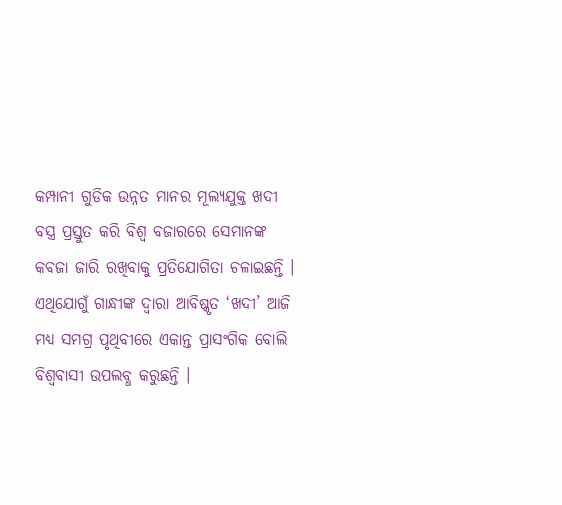କମ୍ପାନୀ ଗୁଡିକ ଉନ୍ନତ ମାନର ମୂଲ୍ୟଯୁକ୍ତ ଖଦୀ ବସ୍ତ୍ର ପ୍ରସ୍ତୁତ କରି ବିଶ୍ୱ ବଜାରରେ ସେମାନଙ୍କ କବଜା ଜାରି ରଖିବାକୁ ପ୍ରତିଯୋଗିତା ଚଳାଇଛନ୍ତି । ଏଥିଯୋଗୁଁ ଗାନ୍ଧୀଙ୍କ ଦ୍ୱାରା ଆବିଷ୍କୃତ ‘ଖଦୀ’ ଆଜି ମଧ୍ୟ ସମଗ୍ର ପୃଥିବୀରେ ଏକାନ୍ତ ପ୍ରାସଂଗିକ ବୋଲି ବିଶ୍ୱବାସୀ ଉପଲବ୍ଧ କରୁଛନ୍ତି ।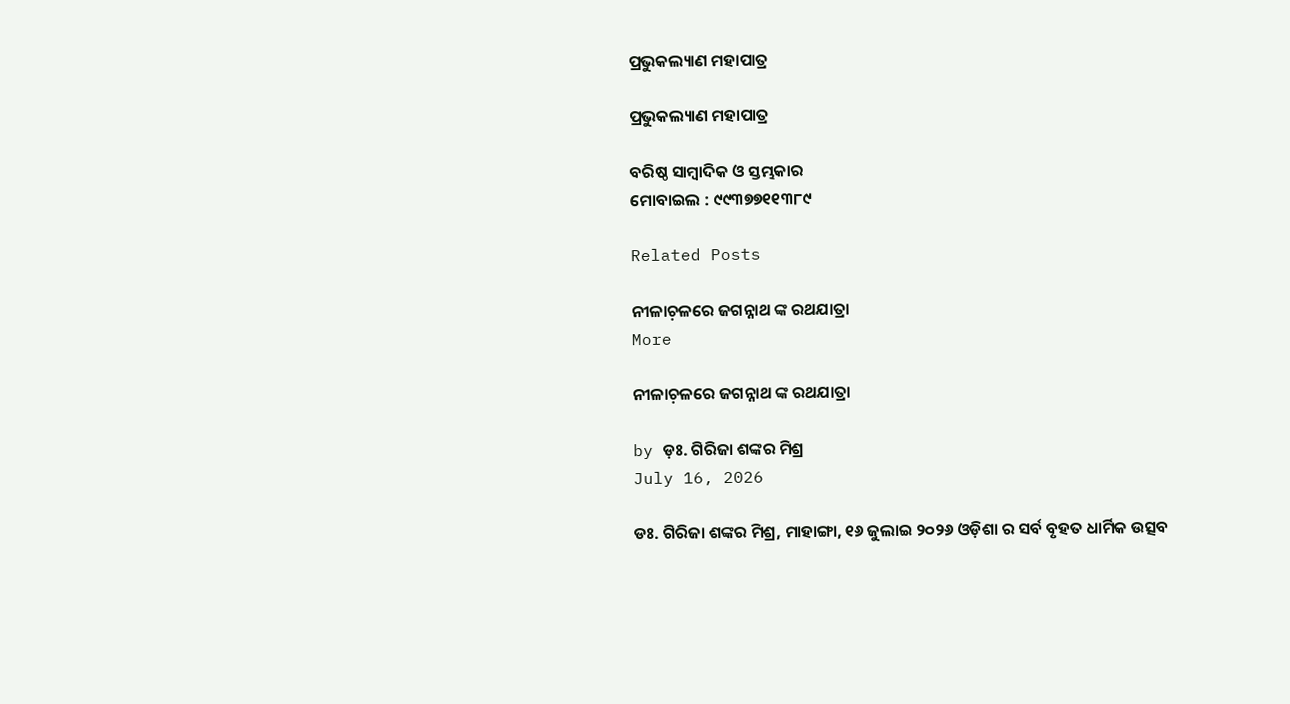ପ୍ରଭୁକଲ୍ୟାଣ ମହାପାତ୍ର

ପ୍ରଭୁକଲ୍ୟାଣ ମହାପାତ୍ର

ବରିଷ୍ଠ ସାମ୍ବାଦିକ ଓ ସ୍ତମ୍ଭକାର
ମୋବାଇଲ : ୯୯୩୭୭୧୧୩୮୯

Related Posts

ନୀଳାଚ଼ଳରେ ଜଗନ୍ନାଥ ଙ୍କ ରଥଯାତ୍ରା
More

ନୀଳାଚ଼ଳରେ ଜଗନ୍ନାଥ ଙ୍କ ରଥଯାତ୍ରା

by ଡ଼ଃ. ଗିରିଜା ଶଙ୍କର ମିଶ୍ର
July 16, 2026

ଡଃ. ଗିରିଜା ଶଙ୍କର ମିଶ୍ର, ମାହାଙ୍ଗା, ୧୬ ଜୁଲାଇ ୨୦୨୬ ଓଡ଼ିଶା ର ସର୍ବ ବୃହତ ଧାର୍ମିକ ଉତ୍ସବ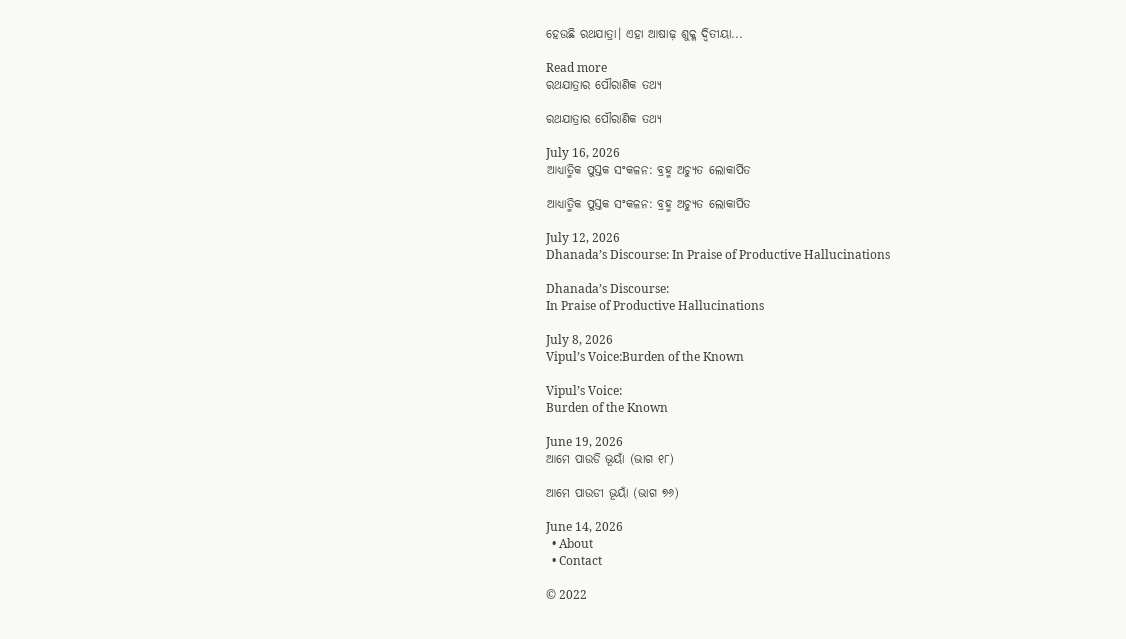ହେଉଛି ରଥଯାତ୍ରା। ଏହା ଆଷାଢ଼ ଶୁକ୍ଳ ଦ୍ୱିତୀୟା...

Read more
ରଥଯାତ୍ରାର ପୌରାଣିକ ତଥ୍ୟ

ରଥଯାତ୍ରାର ପୌରାଣିକ ତଥ୍ୟ

July 16, 2026
ଆଧ୍ୟାତ୍ମିକ ପୁସ୍ତକ ସଂକଳନ: ବ୍ରହ୍ମ ଅଚ୍ୟୁତ ଲୋକାର୍ପିତ

ଆଧ୍ୟାତ୍ମିକ ପୁସ୍ତକ ସଂକଳନ: ବ୍ରହ୍ମ ଅଚ୍ୟୁତ ଲୋକାର୍ପିତ

July 12, 2026
Dhanada’s Discourse: In Praise of Productive Hallucinations

Dhanada’s Discourse:
In Praise of Productive Hallucinations

July 8, 2026
Vipul’s Voice:Burden of the Known

Vipul’s Voice:
Burden of the Known

June 19, 2026
ଆମେ ପାଉଡି ଭୂୟାଁ (ଭାଗ ୧୮)

ଆମେ ପାଉଡୀ ଭୂୟାଁ (ଭାଗ ୭୬)

June 14, 2026
  • About
  • Contact

© 2022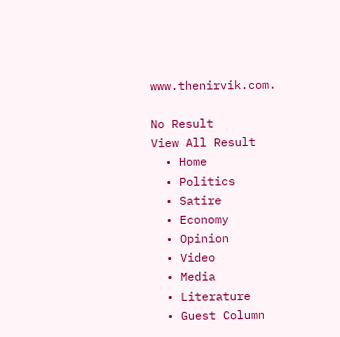www.thenirvik.com.

No Result
View All Result
  • Home
  • Politics
  • Satire
  • Economy
  • Opinion
  • Video
  • Media
  • Literature
  • Guest Column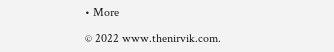• More

© 2022 www.thenirvik.com.